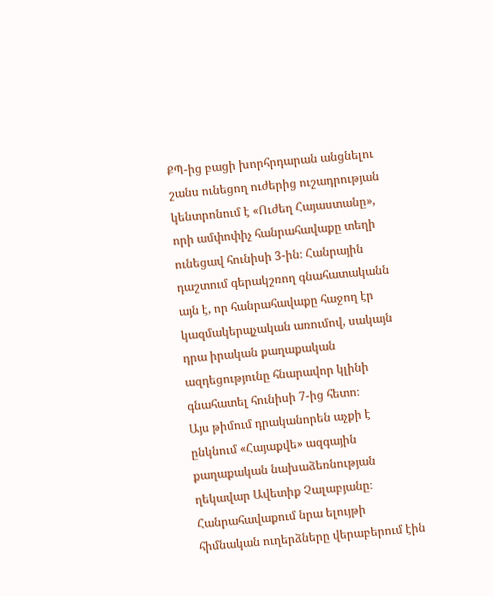ՔՊ-ից բացի խորհրդարան անցնելու շանս ունեցող ուժերից ուշադրության կենտրոնում է «Ուժեղ Հայաստանը», որի ամփոփիչ հանրահավաքը տեղի ունեցավ հունիսի 3-ին։ Հանրային դաշտում գերակշռող գնահատականն այն է, որ հանրահավաքը հաջող էր կազմակերպչական առումով, սակայն դրա իրական քաղաքական ազդեցությունը հնարավոր կլինի գնահատել հունիսի 7-ից հետո։
Այս թիմում դրականորեն աչքի է ընկնում «Հայաքվե» ազգային քաղաքական նախաձեռնության ղեկավար Ավետիք Չալաբյանը։ Հանրահավաքում նրա ելույթի հիմնական ուղերձները վերաբերում էին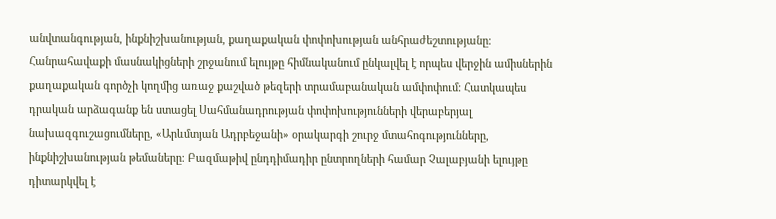անվտանգության, ինքնիշխանության, քաղաքական փոփոխության անհրաժեշտությանը։
Հանրահավաքի մասնակիցների շրջանում ելույթը հիմնականում ընկալվել է որպես վերջին ամիսներին քաղաքական գործչի կողմից առաջ քաշված թեզերի տրամաբանական ամփոփում։ Հատկապես դրական արձագանք են ստացել Սահմանադրության փոփոխությունների վերաբերյալ նախազգուշացումները, «Արևմտյան Ադրբեջանի» օրակարգի շուրջ մտահոգությունները, ինքնիշխանության թեմաները։ Բազմաթիվ ընդդիմադիր ընտրողների համար Չալաբյանի ելույթը դիտարկվել է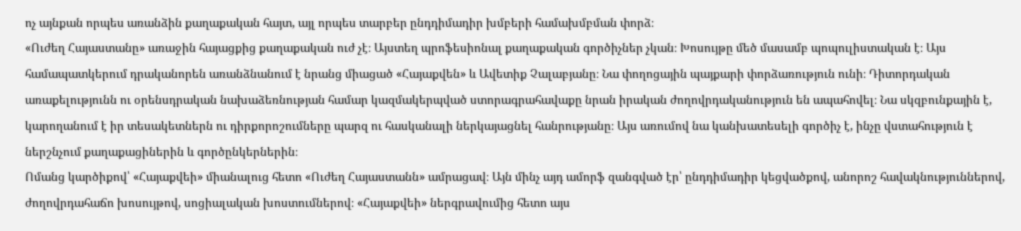ոչ այնքան որպես առանձին քաղաքական հայտ, այլ որպես տարբեր ընդդիմադիր խմբերի համախմբման փորձ։
«Ուժեղ Հայաստանը» առաջին հայացքից քաղաքական ուժ չէ։ Այստեղ պրոֆեսիոնալ քաղաքական գործիչներ չկան։ Խոսույթը մեծ մասամբ պոպուլիստական է։ Այս համապատկերում դրականորեն առանձնանում է նրանց միացած «Հայաքվեն» և Ավետիք Չալաբյանը։ Նա փողոցային պայքարի փորձառություն ունի։ Դիտորդական առաքելությունն ու օրենսդրական նախաձեռնության համար կազմակերպված ստորագրահավաքը նրան իրական ժողովրդականություն են ապահովել։ Նա սկզբունքային է, կարողանում է իր տեսակետներն ու դիրքորոշումները պարզ ու հասկանալի ներկայացնել հանրությանը։ Այս առումով նա կանխատեսելի գործիչ է, ինչը վստահություն է ներշնչում քաղաքացիներին և գործընկերներին։
Ոմանց կարծիքով՝ «Հայաքվեի» միանալուց հետո «Ուժեղ Հայաստանն» ամրացավ։ Այն մինչ այդ ամորֆ զանգված էր՝ ընդդիմադիր կեցվածքով, անորոշ հավակնություններով, ժողովրդահաճո խոսույթով, սոցիալական խոստումներով։ «Հայաքվեի» ներգրավումից հետո այս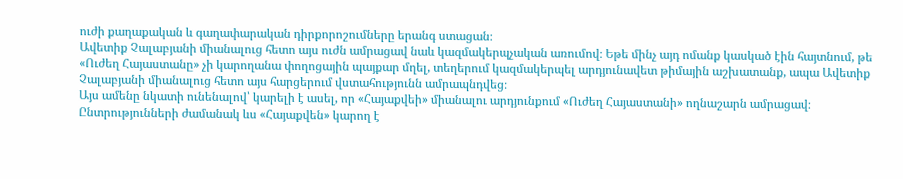ուժի քաղաքական և գաղափարական դիրքորոշումները երանգ ստացան։
Ավետիք Չալաբյանի միանալուց հետո այս ուժն ամրացավ նաև կազմակերպչական առումով։ Եթե մինչ այդ ոմանք կասկած էին հայտնում, թե «Ուժեղ Հայաստանը» չի կարողանա փողոցային պայքար մղել, տեղերում կազմակերպել արդյունավետ թիմային աշխատանք, ապա Ավետիք Չալաբյանի միանալուց հետո այս հարցերում վստահությունն ամրապնդվեց։
Այս ամենը նկատի ունենալով՝ կարելի է ասել, որ «Հայաքվեի» միանալու արդյունքում «Ուժեղ Հայաստանի» ողնաշարն ամրացավ։
Ընտրությունների ժամանակ ևս «Հայաքվեն» կարող է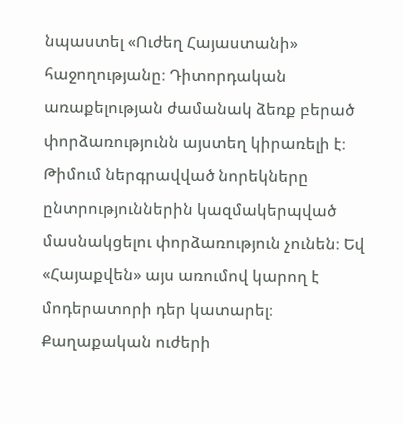նպաստել «Ուժեղ Հայաստանի» հաջողությանը։ Դիտորդական առաքելության ժամանակ ձեռք բերած փորձառությունն այստեղ կիրառելի է։ Թիմում ներգրավված նորեկները ընտրություններին կազմակերպված մասնակցելու փորձառություն չունեն։ Եվ «Հայաքվեն» այս առումով կարող է մոդերատորի դեր կատարել։
Քաղաքական ուժերի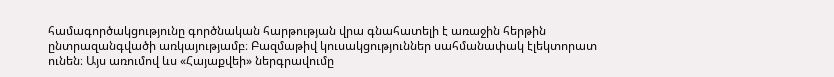համագործակցությունը գործնական հարթության վրա գնահատելի է առաջին հերթին ընտրազանգվածի առկայությամբ։ Բազմաթիվ կուսակցություններ սահմանափակ էլեկտորատ ունեն։ Այս առումով ևս «Հայաքվեի» ներգրավումը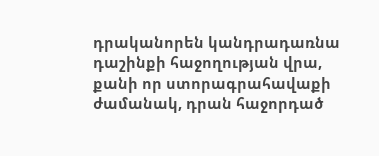դրականորեն կանդրադառնա դաշինքի հաջողության վրա, քանի որ ստորագրահավաքի ժամանակ, դրան հաջորդած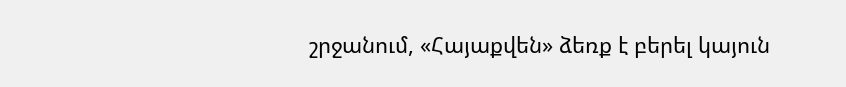շրջանում, «Հայաքվեն» ձեռք է բերել կայուն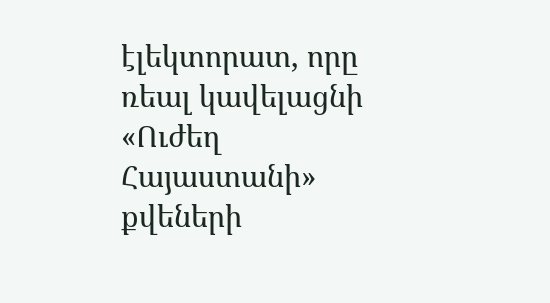էլեկտորատ, որը ռեալ կավելացնի «Ուժեղ Հայաստանի» քվեների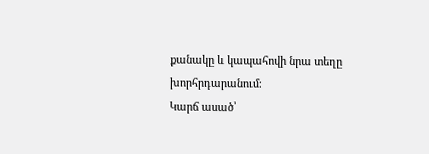քանակը և կապահովի նրա տեղը խորհրդարանում։
Կարճ ասած՝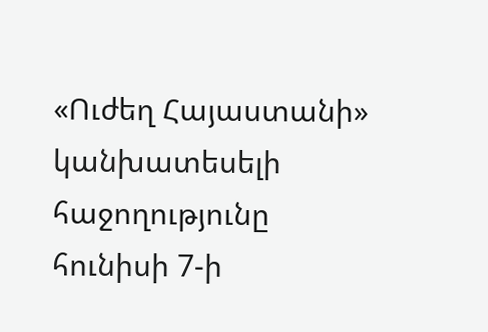«Ուժեղ Հայաստանի» կանխատեսելի հաջողությունը հունիսի 7-ի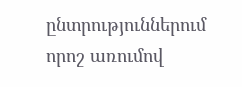ընտրություններում որոշ առումով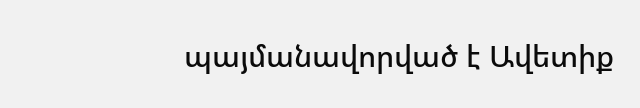պայմանավորված է Ավետիք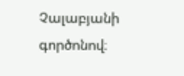Չալաբյանի գործոնով։